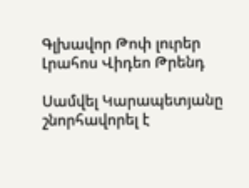Գլխավոր Թոփ լուրեր Լրահոս Վիդեո Թրենդ

Սամվել Կարապետյանը շնորհավորել է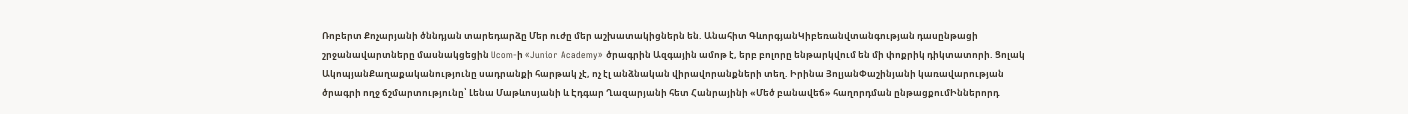Ռոբերտ Քոչարյանի ծննդյան տարեդարձը Մեր ուժը մեր աշխատակիցներն են. Անահիտ ԳևորգյանԿիբեռանվտանգության դասընթացի շրջանավարտները մասնակցեցին Ucom-ի «Junior Academy» ծրագրին Ազգային ամոթ է, երբ բոլորը ենթարկվում են մի փոքրիկ դիկտատորի. Ցոլակ ԱկոպյանՔաղաքականությունը սադրանքի հարթակ չէ, ոչ էլ անձնական վիրավորանքների տեղ. Իրինա ՅոլյանՓաշինյանի կառավարության ծրագրի ողջ ճշմարտությունը՝ Լենա Մաթևոսյանի և Էդգար Ղազարյանի հետ Հանրայինի «Մեծ բանավեճ» հաղորդման ընթացքումԻններորդ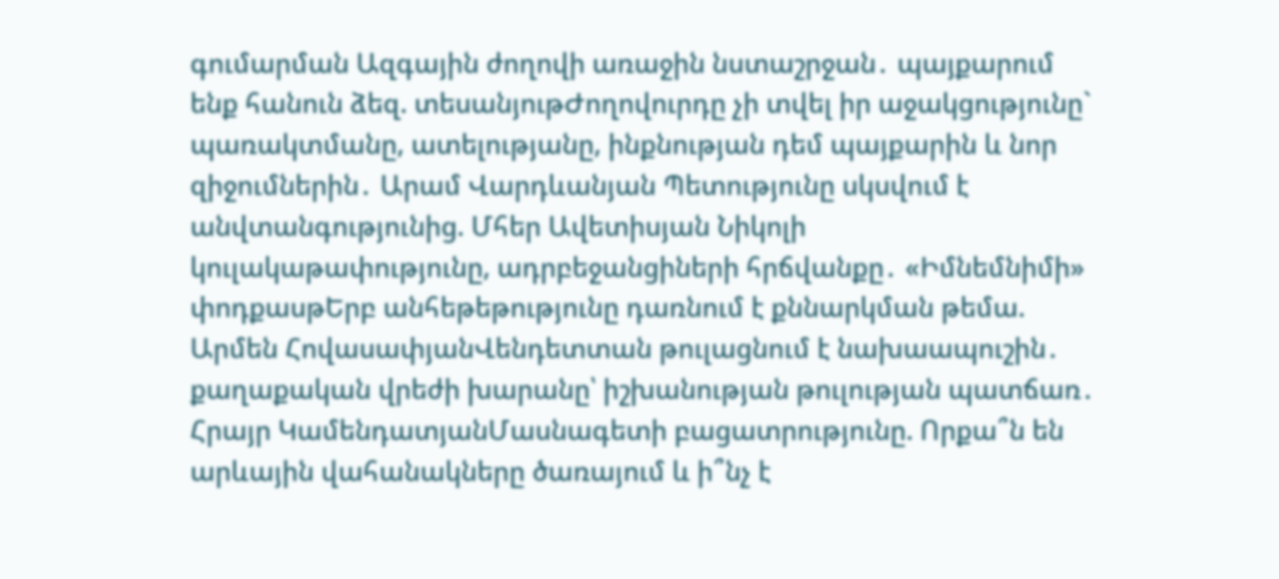գումարման Ազգային ժողովի առաջին նստաշրջան․ պայքարում ենք հանուն ձեզ. տեսանյութԺողովուրդը չի տվել իր աջակցությունը` պառակտմանը, ատելությանը, ինքնության դեմ պայքարին և նոր զիջումներին․ Արամ Վարդևանյան Պետությունը սկսվում է անվտանգությունից. Մհեր Ավետիսյան Նիկոլի կուլակաթափությունը, ադրբեջանցիների հրճվանքը․ «Իմնեմնիմի» փոդքասթԵրբ անհեթեթությունը դառնում է քննարկման թեմա. Արմեն ՀովասափյանՎենդետտան թուլացնում է նախաապուշին․ քաղաքական վրեժի խարանը՝ իշխանության թուլության պատճառ․ Հրայր ԿամենդատյանՄասնագետի բացատրությունը. Որքա՞ն են արևային վահանակները ծառայում և ի՞նչ է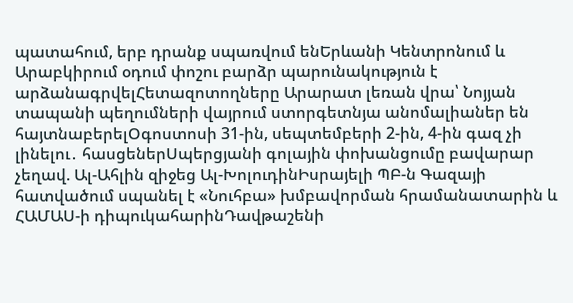պատահում, երբ դրանք սպառվում ենԵրևանի Կենտրոնում և Արաբկիրում օդում փոշու բարձր պարունակություն է արձանագրվելՀետազոտողները Արարատ լեռան վրա՝ Նոյյան տապանի պեղումների վայրում ստորգետնյա անոմալիաներ են հայտնաբերելՕգոստոսի 31-ին, սեպտեմբերի 2-ին, 4-ին գազ չի լինելու․ հասցեներՍպերցյանի գոլային փոխանցումը բավարար չեղավ. Ալ-Ահլին զիջեց Ալ-ԽոլուդինԻսրայելի ՊԲ-ն Գազայի հատվածում սպանել է «Նուհբա» խմբավորման հրամանատարին և ՀԱՄԱՍ-ի դիպուկահարինԴավթաշենի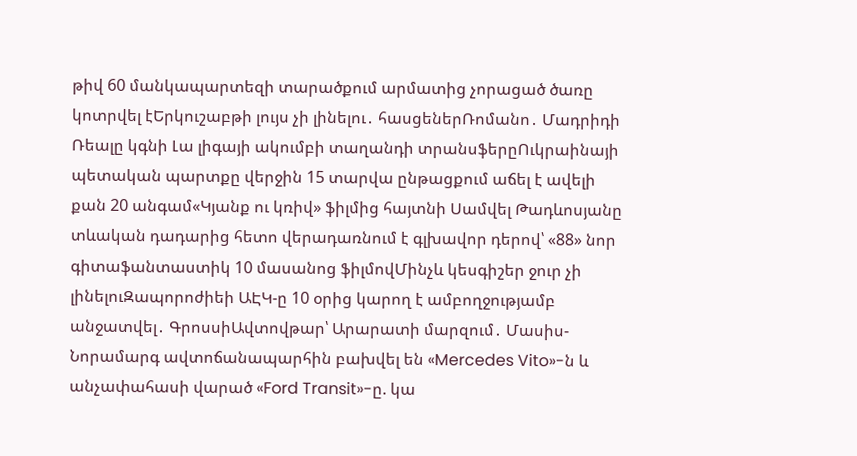թիվ 60 մանկապարտեզի տարածքում արմատից չորացած ծառը կոտրվել էԵրկուշաբթի լույս չի լինելու․ հասցեներՌոմանո․ Մադրիդի Ռեալը կգնի Լա լիգայի ակումբի տաղանդի տրանսֆերըՈւկրաինայի պետական պարտքը վերջին 15 տարվա ընթացքում աճել է ավելի քան 20 անգամ«Կյանք ու կռիվ» ֆիլմից հայտնի Սամվել Թադևոսյանը տևական դադարից հետո վերադառնում է գլխավոր դերով՝ «88» նոր գիտաֆանտաստիկ 10 մասանոց ֆիլմովՄինչև կեսգիշեր ջուր չի լինելուԶապորոժիեի ԱԷԿ-ը 10 օրից կարող է ամբողջությամբ անջատվել․ ԳրոսսիԱվտովթար՝ Արարատի մարզում․ Մասիս-Նորամարգ ավտոճանապարհին բախվել են «Mercedes Vito»-ն և անչափահասի վարած «Ford Transit»-ը. կա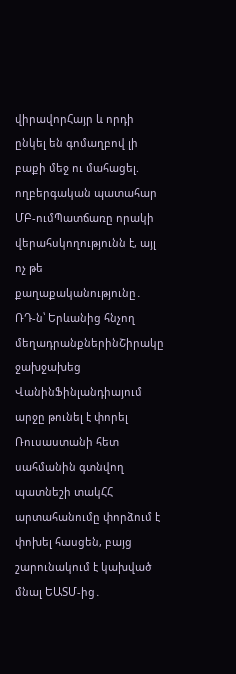վիրավորՀայր և որդի ընկել են գոմաղբով լի բաքի մեջ ու մահացել. ողբերգական պատահար ՄԲ-ումՊատճառը որակի վերահսկողությունն է, այլ ոչ թե քաղաքականությունը․ ՌԴ-ն՝ Երևանից հնչող մեղադրանքներինՇիրակը ջախջախեց ՎանինՖինլանդիայում արջը թունել է փորել Ռուսաստանի հետ սահմանին գտնվող պատնեշի տակՀՀ արտահանումը փորձում է փոխել հասցեն, բայց շարունակում է կախված մնալ ԵԱՏՄ-ից․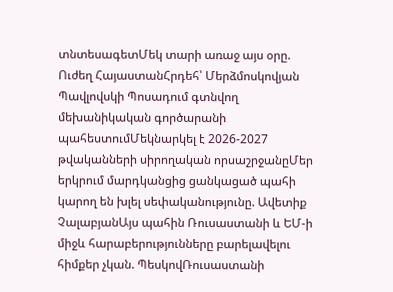տնտեսագետՄեկ տարի առաջ այս օրը. Ուժեղ ՀայաստանՀրդեհ՝ Մերձմոսկովյան Պավլովսկի Պոսադում գտնվող մեխանիկական գործարանի պահեստումՄեկնարկել է 2026-2027 թվականների սիրողական որսաշրջանըՄեր երկրում մարդկանցից ցանկացած պահի կարող են խլել սեփականությունը. Ավետիք ՉալաբյանԱյս պահին Ռուսաստանի և ԵՄ-ի միջև հարաբերությունները բարելավելու հիմքեր չկան. ՊեսկովՌուսաստանի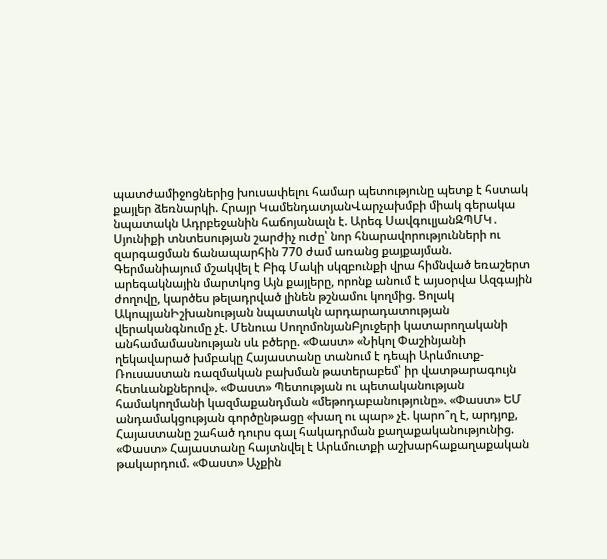պատժամիջոցներից խուսափելու համար պետությունը պետք է հստակ քայլեր ձեռնարկի. Հրայր ԿամենդատյանՎարչախմբի միակ գերակա նպատակն Ադրբեջանին հաճոյանալն է. Արեգ ՍավգուլյանԶՊՄԿ․ Սյունիքի տնտեսության շարժիչ ուժը՝ նոր հնարավորությունների ու զարգացման ճանապարհին 770 ժամ առանց քայքայման. Գերմանիայում մշակվել է Բիգ Մակի սկզբունքի վրա հիմնված եռաշերտ արեգակնային մարտկոց Այն քայլերը, որոնք անում է այսօրվա Ազգային ժողովը, կարծես թելադրված լինեն թշնամու կողմից. Ցոլակ ԱկոպյանԻշխանության նպատակն արդարադատության վերականգնումը չէ. Մենուա ՍողոմոնյանԲյուջերի կատարողականի անհամամասնության սև բծերը. «Փաստ» «Նիկոլ Փաշինյանի ղեկավարած խմբակը Հայաստանը տանում է դեպի Արևմուտք-Ռուսաստան ռազմական բախման թատերաբեմ՝ իր վատթարագույն հետևանքներով». «Փաստ» Պետության ու պետականության համակողմանի կազմաքանդման «մեթոդաբանությունը». «Փաստ» ԵՄ անդամակցության գործընթացը «խաղ ու պար» չէ. կարո՞ղ է, արդյոք, Հայաստանը շահած դուրս գալ հակադրման քաղաքականությունից. «Փաստ» Հայաստանը հայտնվել է Արևմուտքի աշխարհաքաղաքական թակարդում. «Փաստ» Աչքին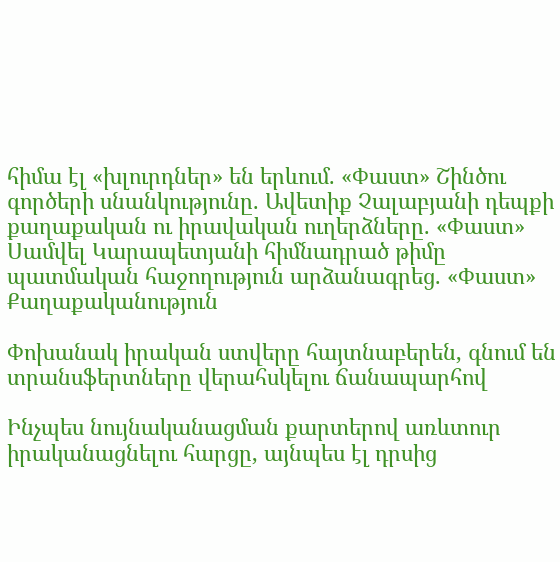հիմա էլ «խլուրդներ» են երևում. «Փաստ» Շինծու գործերի սնանկությունը. Ավետիք Չալաբյանի դեպքի քաղաքական ու իրավական ուղերձները. «Փաստ» Սամվել Կարապետյանի հիմնադրած թիմը պատմական հաջողություն արձանագրեց. «Փաստ»
Քաղաքականություն

Փոխանակ իրական ստվերը հայտնաբերեն, գնում են տրանսֆերտները վերահսկելու ճանապարհով

Ինչպես նույնականացման քարտերով առևտուր իրականացնելու հարցը, այնպես էլ դրսից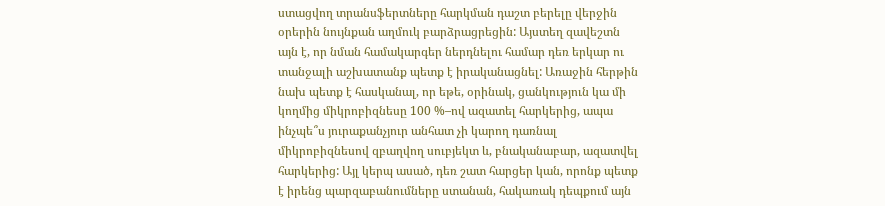ստացվող տրանսֆերտները հարկման դաշտ բերելը վերջին օրերին նույնքան աղմուկ բարձրացրեցին: Այստեղ զավեշտն այն է, որ նման համակարգեր ներդնելու համար դեռ երկար ու տանջալի աշխատանք պետք է իրականացնել: Առաջին հերթին նախ պետք է հասկանալ, որ եթե, օրինակ, ցանկություն կա մի կողմից միկրոբիզնեսը 100 %–ով ազատել հարկերից, ապա ինչպե՞ս յուրաքանչյուր անհատ չի կարող դառնալ միկրոբիզնեսով զբաղվող սուբյեկտ և, բնականաբար, ազատվել հարկերից: Այլ կերպ ասած, դեռ շատ հարցեր կան, որոնք պետք է իրենց պարզաբանումները ստանան, հակառակ դեպքում այն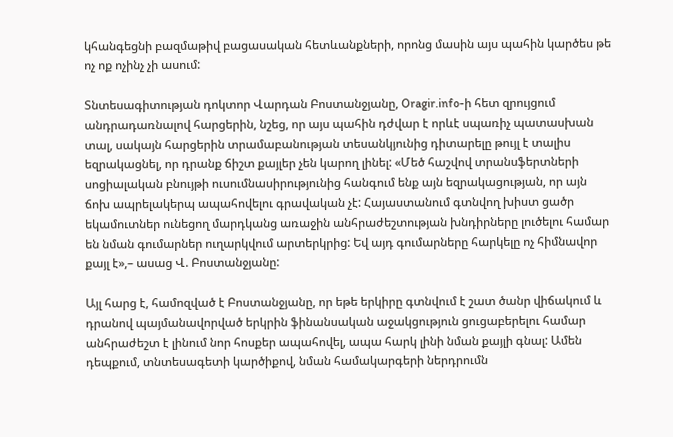կհանգեցնի բազմաթիվ բացասական հետևանքների, որոնց մասին այս պահին կարծես թե ոչ ոք ոչինչ չի ասում:

Տնտեսագիտության դոկտոր Վարդան Բոստանջյանը, Oragir.info-ի հետ զրույցում անդրադառնալով հարցերին, նշեց, որ այս պահին դժվար է որևէ սպառիչ պատասխան տալ, սակայն հարցերին տրամաբանության տեսանկյունից դիտարելը թույլ է տալիս եզրակացնել, որ դրանք ճիշտ քայլեր չեն կարող լինել: «Մեծ հաշվով տրանսֆերտների սոցիալական բնույթի ուսումնասիրությունից հանգում ենք այն եզրակացության, որ այն ճոխ ապրելակերպ ապահովելու գրավական չէ: Հայաստանում գտնվող խիստ ցածր եկամուտներ ունեցող մարդկանց առաջին անհրաժեշտության խնդիրները լուծելու համար են նման գումարներ ուղարկվում արտերկրից: Եվ այդ գումարները հարկելը ոչ հիմնավոր քայլ է»,– ասաց Վ. Բոստանջյանը:

Այլ հարց է, համոզված է Բոստանջյանը, որ եթե երկիրը գտնվում է շատ ծանր վիճակում և դրանով պայմանավորված երկրին ֆինանսական աջակցություն ցուցաբերելու համար անհրաժեշտ է լինում նոր հոսքեր ապահովել, ապա հարկ լինի նման քայլի գնալ: Ամեն դեպքում, տնտեսագետի կարծիքով, նման համակարգերի ներդրումն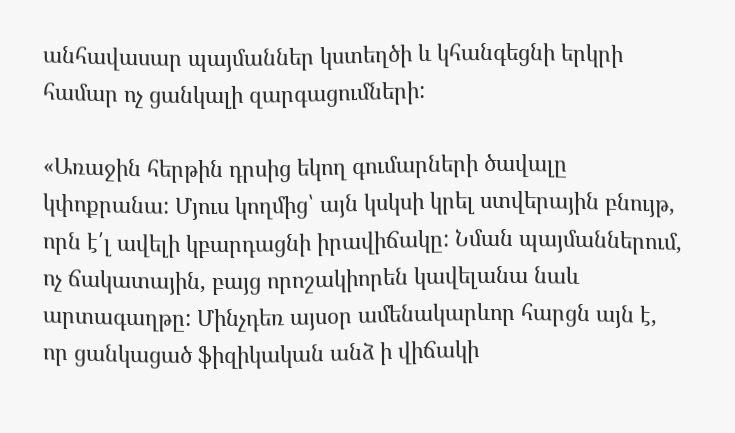անհավասար պայմաններ կստեղծի և կհանգեցնի երկրի համար ոչ ցանկալի զարգացումների:

«Առաջին հերթին դրսից եկող գումարների ծավալը կփոքրանա: Մյուս կողմից՝ այն կսկսի կրել ստվերային բնույթ, որն է՛լ ավելի կբարդացնի իրավիճակը: Նման պայմաններում, ոչ ճակատային, բայց որոշակիորեն կավելանա նաև արտագաղթը: Մինչդեռ այսօր ամենակարևոր հարցն այն է, որ ցանկացած ֆիզիկական անձ ի վիճակի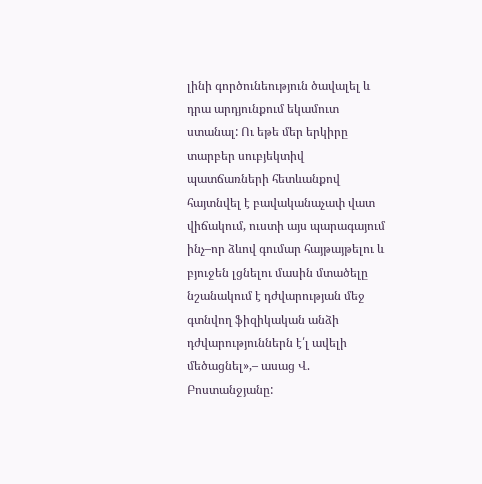լինի գործունեություն ծավալել և դրա արդյունքում եկամուտ ստանալ: Ու եթե մեր երկիրը տարբեր սուբյեկտիվ պատճառների հետևանքով հայտնվել է բավականաչափ վատ վիճակում, ուստի այս պարագայում ինչ–որ ձևով գումար հայթայթելու և բյուջեն լցնելու մասին մտածելը նշանակում է դժվարության մեջ գտնվող ֆիզիկական անձի դժվարություններն է՛լ ավելի մեծացնել»,– ասաց Վ. Բոստանջյանը: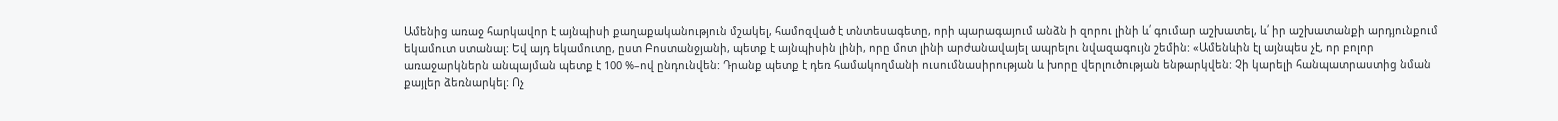Ամենից առաջ հարկավոր է այնպիսի քաղաքականություն մշակել, համոզված է տնտեսագետը, որի պարագայում անձն ի զորու լինի և՛ գումար աշխատել, և՛ իր աշխատանքի արդյունքում եկամուտ ստանալ: Եվ այդ եկամուտը, ըստ Բոստանջյանի, պետք է այնպիսին լինի, որը մոտ լինի արժանավայել ապրելու նվազագույն շեմին: «Ամենևին էլ այնպես չէ, որ բոլոր առաջարկներն անպայման պետք է 100 %–ով ընդունվեն: Դրանք պետք է դեռ համակողմանի ուսումնասիրության և խորը վերլուծության ենթարկվեն: Չի կարելի հանպատրաստից նման քայլեր ձեռնարկել: Ոչ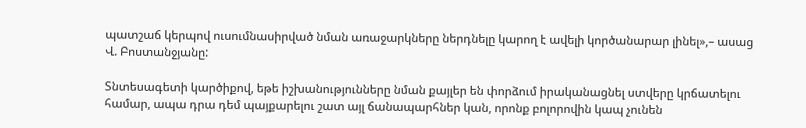պատշաճ կերպով ուսումնասիրված նման առաջարկները ներդնելը կարող է ավելի կործանարար լինել»,– ասաց Վ. Բոստանջյանը:

Տնտեսագետի կարծիքով, եթե իշխանությունները նման քայլեր են փորձում իրականացնել ստվերը կրճատելու համար, ապա դրա դեմ պայքարելու շատ այլ ճանապարհներ կան, որոնք բոլորովին կապ չունեն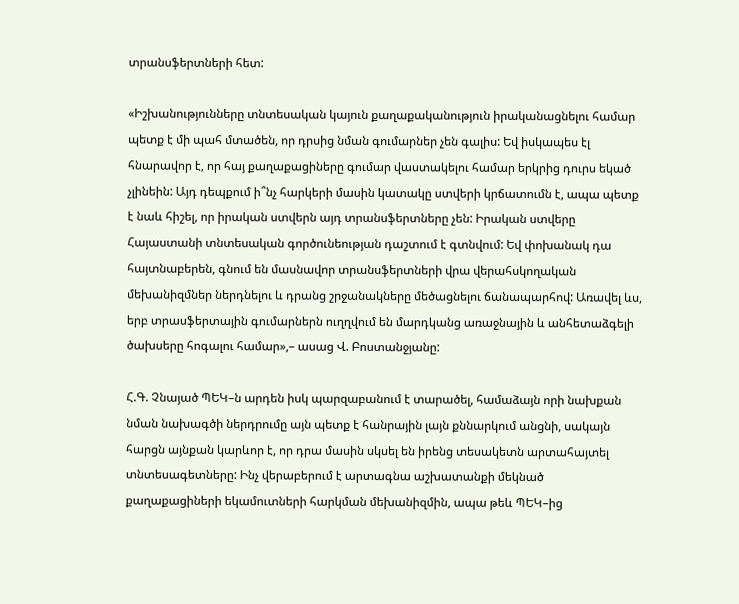տրանսֆերտների հետ:

«Իշխանությունները տնտեսական կայուն քաղաքականություն իրականացնելու համար պետք է մի պահ մտածեն, որ դրսից նման գումարներ չեն գալիս: Եվ իսկապես էլ հնարավոր է, որ հայ քաղաքացիները գումար վաստակելու համար երկրից դուրս եկած չլինեին: Այդ դեպքում ի՞նչ հարկերի մասին կատակը ստվերի կրճատումն է, ապա պետք է նաև հիշել, որ իրական ստվերն այդ տրանսֆերտները չեն: Իրական ստվերը Հայաստանի տնտեսական գործունեության դաշտում է գտնվում: Եվ փոխանակ դա հայտնաբերեն, գնում են մասնավոր տրանսֆերտների վրա վերահսկողական մեխանիզմներ ներդնելու և դրանց շրջանակները մեծացնելու ճանապարհով: Առավել ևս, երբ տրասֆերտային գումարներն ուղղվում են մարդկանց առաջնային և անհետաձգելի ծախսերը հոգալու համար»,– ասաց Վ. Բոստանջյանը:

Հ.Գ. Չնայած ՊԵԿ–ն արդեն իսկ պարզաբանում է տարածել, համաձայն որի նախքան նման նախագծի ներդրումը այն պետք է հանրային լայն քննարկում անցնի, սակայն հարցն այնքան կարևոր է, որ դրա մասին սկսել են իրենց տեսակետն արտահայտել տնտեսագետները: Ինչ վերաբերում է արտագնա աշխատանքի մեկնած քաղաքացիների եկամուտների հարկման մեխանիզմին, ապա թեև ՊԵԿ–ից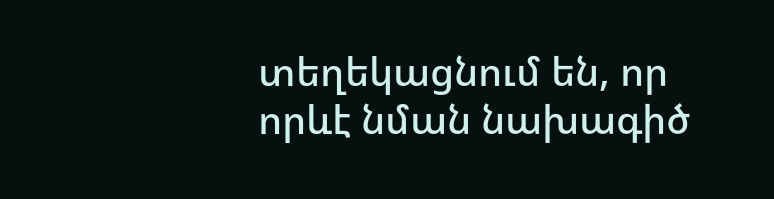տեղեկացնում են, որ որևէ նման նախագիծ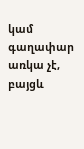կամ գաղափար առկա չէ, բայցև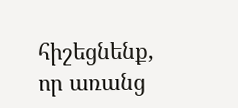հիշեցնենք, որ առանց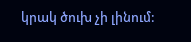կրակ ծուխ չի լինում: